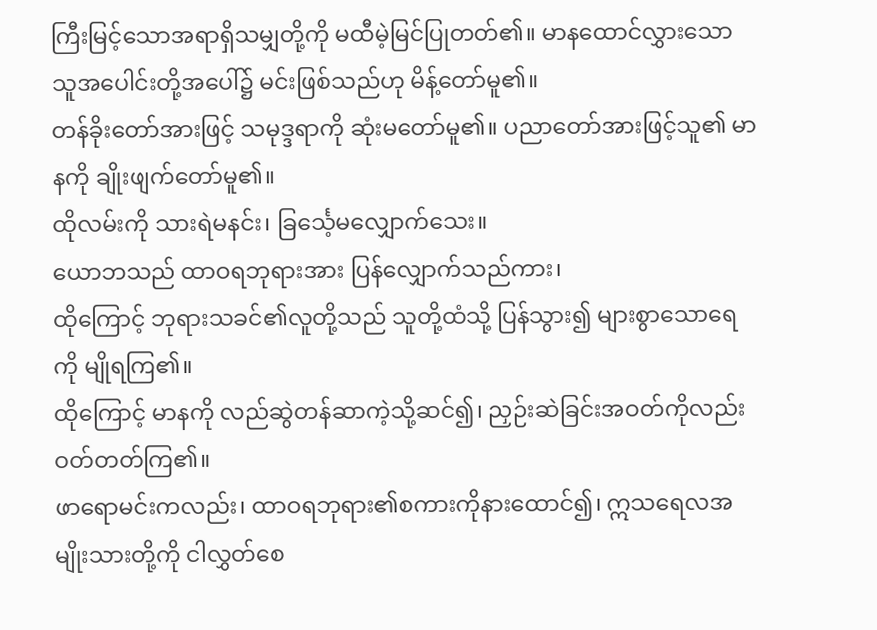ကြီးမြင့်သောအရာရှိသမျှတို့ကို မထီမဲ့မြင်ပြုတတ်၏။ မာနထောင်လွှားသောသူအပေါင်းတို့အပေါ်၌ မင်းဖြစ်သည်ဟု မိန့်တော်မူ၏။
တန်ခိုးတော်အားဖြင့် သမုဒ္ဒရာကို ဆုံးမတော်မူ၏။ ပညာတော်အားဖြင့်သူ၏ မာနကို ချိုးဖျက်တော်မူ၏။
ထိုလမ်းကို သားရဲမနင်း၊ ခြင်္သေ့မလျှောက်သေး။
ယောဘသည် ထာဝရဘုရားအား ပြန်လျှောက်သည်ကား၊
ထိုကြောင့် ဘုရားသခင်၏လူတို့သည် သူတို့ထံသို့ ပြန်သွား၍ များစွာသောရေကို မျိုရကြ၏။
ထိုကြောင့် မာနကို လည်ဆွဲတန်ဆာကဲ့သို့ဆင်၍၊ ညှဉ်းဆဲခြင်းအဝတ်ကိုလည်း ဝတ်တတ်ကြ၏။
ဖာရောမင်းကလည်း၊ ထာဝရဘုရား၏စကားကိုနားထောင်၍၊ ဣသရေလအမျိုးသားတို့ကို ငါလွှတ်စေ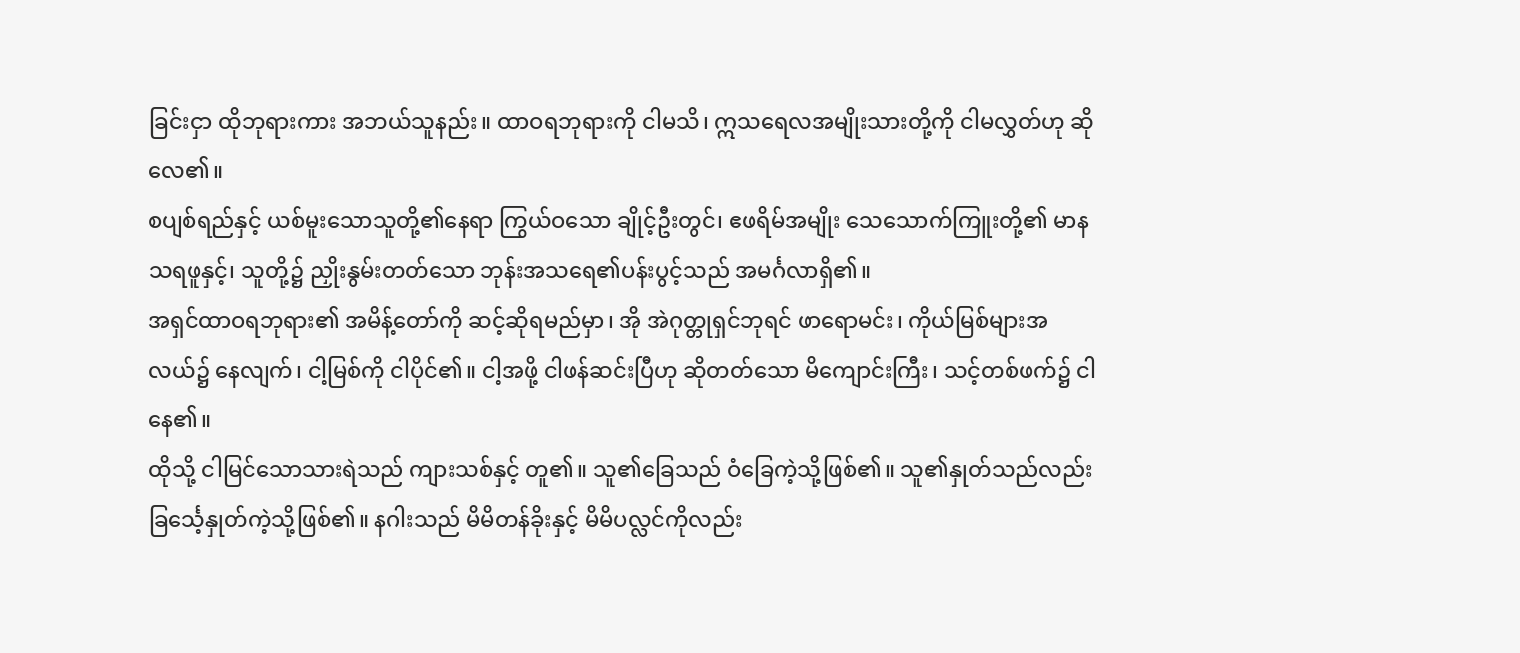ခြင်းငှာ ထိုဘုရားကား အဘယ်သူနည်း။ ထာဝရဘုရားကို ငါမသိ၊ ဣသရေလအမျိုးသားတို့ကို ငါမလွှတ်ဟု ဆိုလေ၏။
စပျစ်ရည်နှင့် ယစ်မူးသောသူတို့၏နေရာ ကြွယ်ဝသော ချိုင့်ဦးတွင်၊ ဧဖရိမ်အမျိုး သေသောက်ကြူးတို့၏ မာနသရဖူနှင့်၊ သူတို့၌ ညှိုးနွမ်းတတ်သော ဘုန်းအသရေ၏ပန်းပွင့်သည် အမင်္ဂလာရှိ၏။
အရှင်ထာဝရဘုရား၏ အမိန့်တော်ကို ဆင့်ဆိုရမည်မှာ၊ အို အဲဂုတ္တုရှင်ဘုရင် ဖာရောမင်း၊ ကိုယ်မြစ်များအလယ်၌ နေလျက်၊ ငါ့မြစ်ကို ငါပိုင်၏။ ငါ့အဖို့ ငါဖန်ဆင်းပြီဟု ဆိုတတ်သော မိကျောင်းကြီး၊ သင့်တစ်ဖက်၌ ငါနေ၏။
ထိုသို့ ငါမြင်သောသားရဲသည် ကျားသစ်နှင့် တူ၏။ သူ၏ခြေသည် ဝံခြေကဲ့သို့ဖြစ်၏။ သူ၏နှုတ်သည်လည်း ခြင်္သေ့နှုတ်ကဲ့သို့ဖြစ်၏။ နဂါးသည် မိမိတန်ခိုးနှင့် မိမိပလ္လင်ကိုလည်း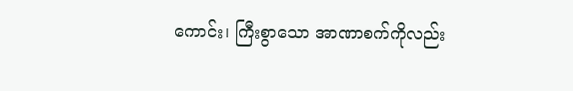ကောင်း၊ ကြီးစွာသော အာဏာစက်ကိုလည်း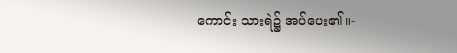ကောင်း သားရဲ၌ အပ်ပေး၏။-